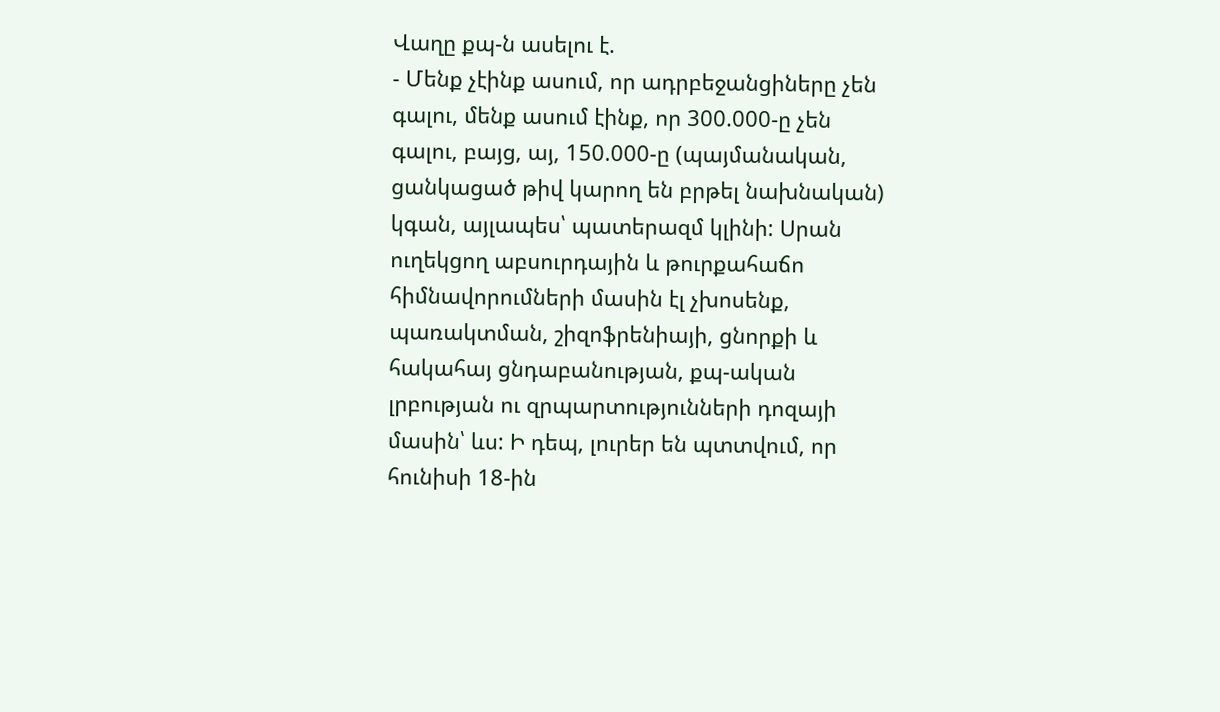Վաղը քպ-ն ասելու է.
- Մենք չէինք ասում, որ ադրբեջանցիները չեն գալու, մենք ասում էինք, որ 300.000-ը չեն գալու, բայց, այ, 150.000-ը (պայմանական, ցանկացած թիվ կարող են բրթել նախնական) կգան, այլապես՝ պատերազմ կլինի: Սրան ուղեկցող աբսուրդային և թուրքահաճո հիմնավորումների մասին էլ չխոսենք, պառակտման, շիզոֆրենիայի, ցնորքի և հակահայ ցնդաբանության, քպ-ական լրբության ու զրպարտությունների դոզայի մասին՝ ևս: Ի դեպ, լուրեր են պտտվում, որ հունիսի 18-ին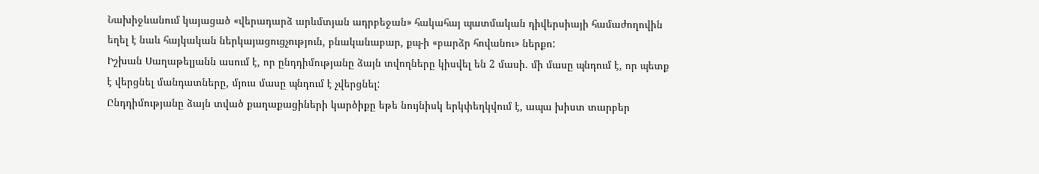Նախիջևանում կայացած «վերադարձ արևմտյան ադրբեջան» հակահայ պատմական դիվերսիայի համաժողովին եղել է նաև հայկական ներկայացուցչություն, բնականաբար, քպ-ի «բարձր հովանու» ներքո:
Իշխան Սաղաթելյանն ասում է, որ ընդդիմությանը ձայն տվողները կիսվել են 2 մասի. մի մասը պնդում է, որ պետք է վերցնել մանդատները, մյուս մասը պնդում է չվերցնել:
Ընդդիմությանը ձայն տված քաղաքացիների կարծիքը եթե նույնիսկ երկփեղկվում է, ապա խիստ տարբեր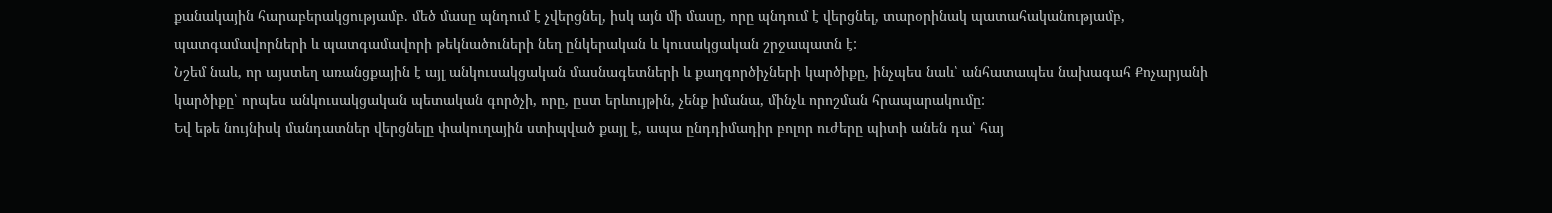քանակային հարաբերակցությամբ. մեծ մասը պնդում է չվերցնել, իսկ այն մի մասը, որը պնդում է վերցնել, տարօրինակ պատահականությամբ, պատգամավորների և պատգամավորի թեկնածուների նեղ ընկերական և կուսակցական շրջապատն է:
Նշեմ նաև, որ այստեղ առանցքային է այլ անկուսակցական մասնագետների և քաղգործիչների կարծիքը, ինչպես նաև՝ անհատապես նախագահ Քոչարյանի կարծիքը՝ որպես անկուսակցական պետական գործչի, որը, ըստ երևույթին, չենք իմանա, մինչև որոշման հրապարակումը:
Եվ եթե նույնիսկ մանդատներ վերցնելը փակուղային ստիպված քայլ է, ապա ընդդիմադիր բոլոր ուժերը պիտի անեն դա՝ հայ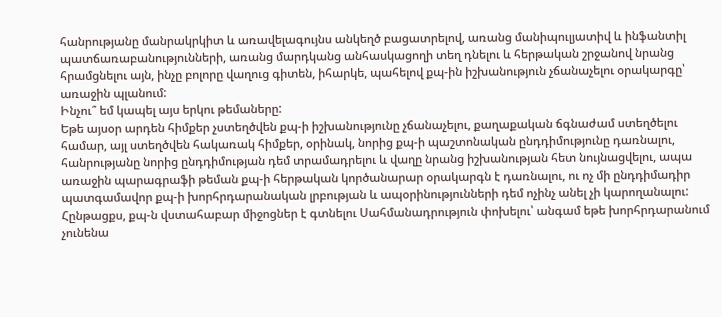հանրությանը մանրակրկիտ և առավելագույնս անկեղծ բացատրելով, առանց մանիպուլյատիվ և ինֆանտիլ պատճառաբանությունների, առանց մարդկանց անհասկացողի տեղ դնելու և հերթական շրջանով նրանց հրամցնելու այն, ինչը բոլորը վաղուց գիտեն, իհարկե, պահելով քպ-ին իշխանություն չճանաչելու օրակարգը՝ առաջին պլանում:
Ինչու՞ եմ կապել այս երկու թեմաները:
Եթե այսօր արդեն հիմքեր չստեղծվեն քպ-ի իշխանությունը չճանաչելու, քաղաքական ճգնաժամ ստեղծելու համար, այլ ստեղծվեն հակառակ հիմքեր, օրինակ, նորից քպ-ի պաշտոնական ընդդիմությունը դառնալու, հանրությանը նորից ընդդիմության դեմ տրամադրելու և վաղը նրանց իշխանության հետ նույնացվելու, ապա առաջին պարագրաֆի թեման քպ-ի հերթական կործանարար օրակարգն է դառնալու, ու ոչ մի ընդդիմադիր պատգամավոր քպ-ի խորհրդարանական լրբության և ապօրինությունների դեմ ոչինչ անել չի կարողանալու: Հընթացքս, քպ-ն վստահաբար միջոցներ է գտնելու Սահմանադրություն փոխելու՝ անգամ եթե խորհրդարանում չունենա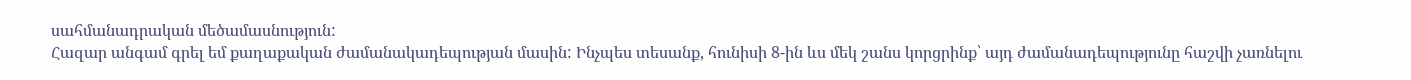սահմանադրական մեծամասնություն:
Հազար անգամ գրել եմ քաղաքական ժամանակադեպության մասին: Ինչպես տեսանք, հունիսի 8-ին ևս մեկ շանս կորցրինք՝ այդ ժամանադեպությունը հաշվի չառնելու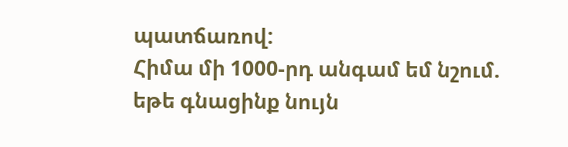պատճառով:
Հիմա մի 1000-րդ անգամ եմ նշում. եթե գնացինք նույն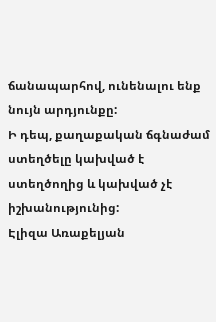ճանապարհով, ունենալու ենք նույն արդյունքը:
Ի դեպ, քաղաքական ճգնաժամ ստեղծելը կախված է ստեղծողից և կախված չէ իշխանությունից:
Էլիզա Առաքելյան